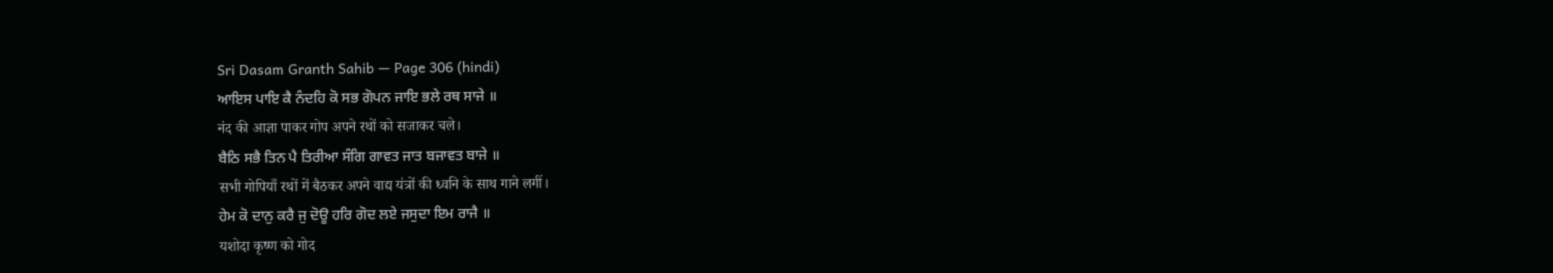Sri Dasam Granth Sahib — Page 306 (hindi)
ਆਇਸ ਪਾਇ ਕੈ ਨੰਦਹਿ ਕੋ ਸਭ ਗੋਪਨ ਜਾਇ ਭਲੇ ਰਥ ਸਾਜੇ ॥
नंद की आज्ञा पाकर गोप अपने रथों को सजाकर चले।
ਬੈਠਿ ਸਭੈ ਤਿਨ ਪੈ ਤਿਰੀਆ ਸੰਗਿ ਗਾਵਤ ਜਾਤ ਬਜਾਵਤ ਬਾਜੇ ॥
सभी गोपियाँ रथों में बैठकर अपने वाद्य यंत्रों की ध्वनि के साथ गाने लगीं।
ਹੇਮ ਕੋ ਦਾਨੁ ਕਰੈ ਜੁ ਦੋਊ ਹਰਿ ਗੋਦ ਲਏ ਜਸੁਦਾ ਇਮ ਰਾਜੈ ॥
यशोदा कृष्ण को गोद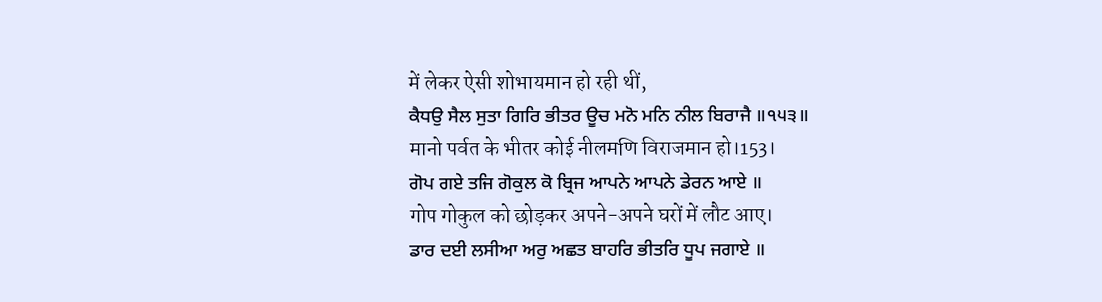में लेकर ऐसी शोभायमान हो रही थीं,
ਕੈਧਉ ਸੈਲ ਸੁਤਾ ਗਿਰਿ ਭੀਤਰ ਊਚ ਮਨੋ ਮਨਿ ਨੀਲ ਬਿਰਾਜੈ ॥੧੫੩॥
मानो पर्वत के भीतर कोई नीलमणि विराजमान हो।153।
ਗੋਪ ਗਏ ਤਜਿ ਗੋਕੁਲ ਕੋ ਬ੍ਰਿਜ ਆਪਨੇ ਆਪਨੇ ਡੇਰਨ ਆਏ ॥
गोप गोकुल को छोड़कर अपने-अपने घरों में लौट आए।
ਡਾਰ ਦਈ ਲਸੀਆ ਅਰੁ ਅਛਤ ਬਾਹਰਿ ਭੀਤਰਿ ਧੂਪ ਜਗਾਏ ॥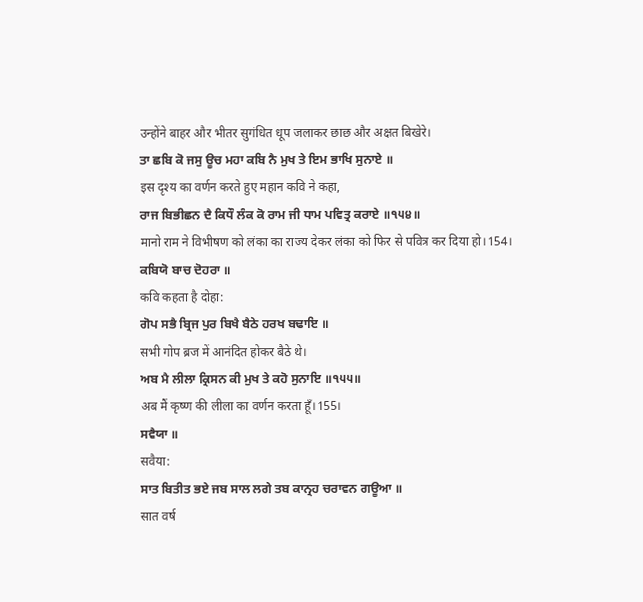उन्होंने बाहर और भीतर सुगंधित धूप जलाकर छाछ और अक्षत बिखेरे।
ਤਾ ਛਬਿ ਕੋ ਜਸੁ ਊਚ ਮਹਾ ਕਬਿ ਨੈ ਮੁਖ ਤੇ ਇਮ ਭਾਖਿ ਸੁਨਾਏ ॥
इस दृश्य का वर्णन करते हुए महान कवि ने कहा,
ਰਾਜ ਬਿਭੀਛਨ ਦੈ ਕਿਧੌ ਲੰਕ ਕੋ ਰਾਮ ਜੀ ਧਾਮ ਪਵਿਤ੍ਰ ਕਰਾਏ ॥੧੫੪॥
मानो राम ने विभीषण को लंका का राज्य देकर लंका को फिर से पवित्र कर दिया हो।154।
ਕਬਿਯੋ ਬਾਚ ਦੋਹਰਾ ॥
कवि कहता है दोहा:
ਗੋਪ ਸਭੈ ਬ੍ਰਿਜ ਪੁਰ ਬਿਖੈ ਬੈਠੇ ਹਰਖ ਬਢਾਇ ॥
सभी गोप ब्रज में आनंदित होकर बैठे थे।
ਅਬ ਮੈ ਲੀਲਾ ਕ੍ਰਿਸਨ ਕੀ ਮੁਖ ਤੇ ਕਹੋ ਸੁਨਾਇ ॥੧੫੫॥
अब मैं कृष्ण की लीला का वर्णन करता हूँ।155।
ਸਵੈਯਾ ॥
सवैया:
ਸਾਤ ਬਿਤੀਤ ਭਏ ਜਬ ਸਾਲ ਲਗੇ ਤਬ ਕਾਨ੍ਰਹ ਚਰਾਵਨ ਗਊਆ ॥
सात वर्ष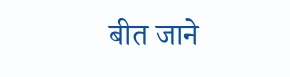बीत जाने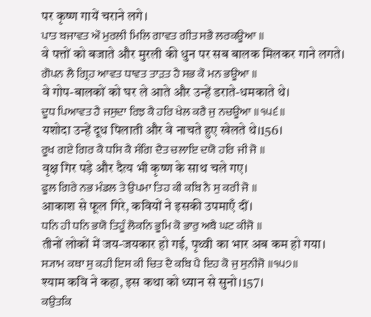पर कृष्ण गायें चराने लगे।
ਪਾਤ ਬਜਾਵਤ ਔ ਮੁਰਲੀ ਮਿਲਿ ਗਾਵਤ ਗੀਤ ਸਭੈ ਲਰਕਊਆ ॥
वे पत्तों को बजाते और मुरली की धुन पर सब बालक मिलकर गाने लगते।
ਗੋਪਨ ਲੈ ਗ੍ਰਿਹ ਆਵਤ ਧਾਵਤ ਤਾੜਤ ਹੈ ਸਭ ਕੋ ਮਨ ਭਊਆ ॥
वे गोप-बालकों को घर ले आते और उन्हें डराते-धमकाते थे।
ਦੂਧ ਪਿਆਵਤ ਹੈ ਜਸੁਦਾ ਰਿਝ ਕੈ ਹਰਿ ਖੇਲ ਕਰੈ ਜੁ ਨਚਊਆ ॥੧੫੬॥
यशोदा उन्हें दूध पिलाती और वे नाचते हुए खेलते थे।156।
ਰੂਖ ਗਏ ਗਿਰ ਕੈ ਧਸਿ ਕੈ ਸੰਗਿ ਦੈਤ ਚਲਾਇ ਦਯੋ ਹਰਿ ਜੀ ਜੋ ॥
वृक्ष गिर पड़े और दैत्य भी कृष्ण के साथ चले गए।
ਫੂਲ ਗਿਰੇ ਨਭ ਮੰਡਲ ਤੇ ਉਪਮਾ ਤਿਹ ਕੀ ਕਬਿ ਨੈ ਸੁ ਕਰੀ ਜੋ ॥
आकाश से फूल गिरे, कवियों ने इसकी उपमाएँ दीं।
ਧਨਿ ਹੀ ਧਨਿ ਭਯੋ ਤਿਹੂੰ ਲੋਕਨਿ ਭੂਮਿ ਕੋ ਭਾਰੁ ਅਬੈ ਘਟ ਕੀਜੋ ॥
तीनों लोकों में जय-जयकार हो गई, पृथ्वी का भार अब कम हो गया।
ਸ੍ਯਾਮ ਕਥਾ ਸੁ ਕਹੀ ਇਸ ਕੀ ਚਿਤ ਦੈ ਕਬਿ ਪੈ ਇਹ ਕੋ ਜੁ ਸੁਨੀਜੋ ॥੧੫੭॥
श्याम कवि ने कहा, इस कथा को ध्यान से सुनो।157।
ਕਉਤਕਿ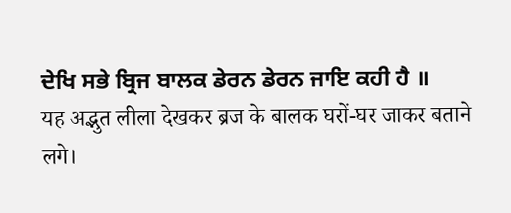ਦੇਖਿ ਸਭੇ ਬ੍ਰਿਜ ਬਾਲਕ ਡੇਰਨ ਡੇਰਨ ਜਾਇ ਕਹੀ ਹੈ ॥
यह अद्भुत लीला देखकर ब्रज के बालक घरों-घर जाकर बताने लगे।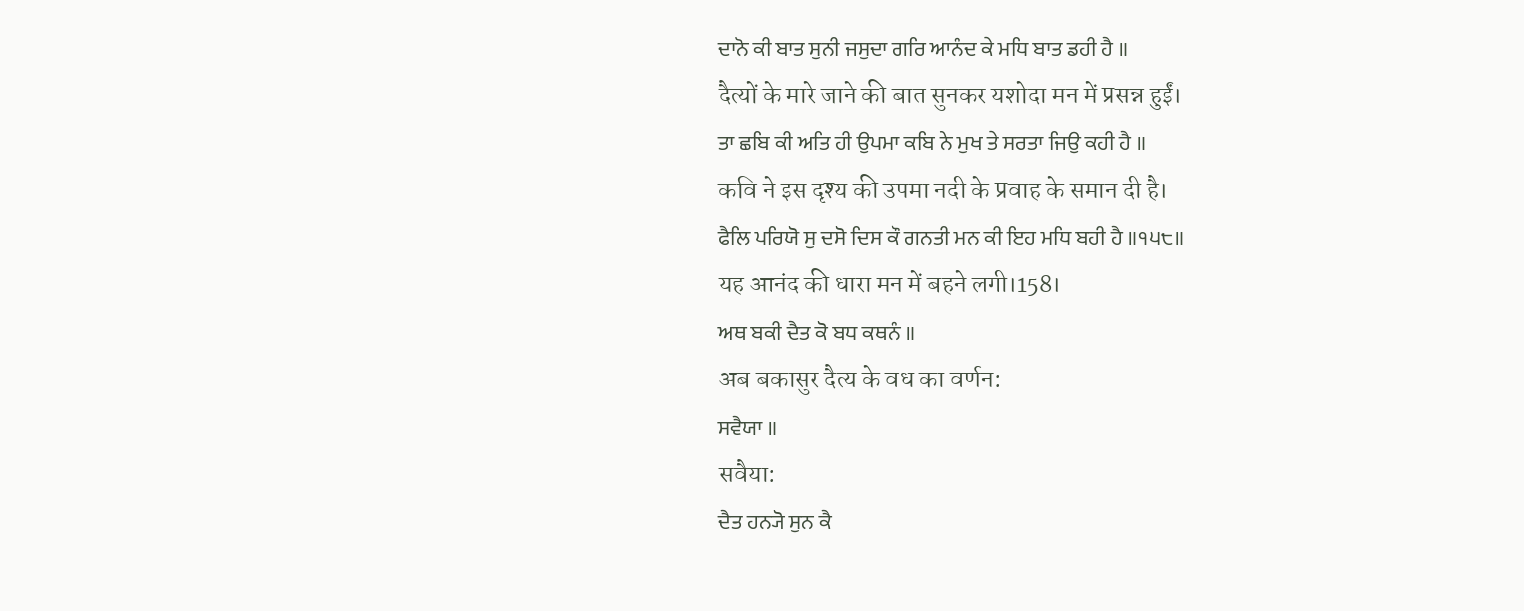ਦਾਨੋ ਕੀ ਬਾਤ ਸੁਨੀ ਜਸੁਦਾ ਗਰਿ ਆਨੰਦ ਕੇ ਮਧਿ ਬਾਤ ਡਹੀ ਹੈ ॥
दैत्यों के मारे जाने की बात सुनकर यशोदा मन में प्रसन्न हुईं।
ਤਾ ਛਬਿ ਕੀ ਅਤਿ ਹੀ ਉਪਮਾ ਕਬਿ ਨੇ ਮੁਖ ਤੇ ਸਰਤਾ ਜਿਉ ਕਹੀ ਹੈ ॥
कवि ने इस दृश्य की उपमा नदी के प्रवाह के समान दी है।
ਫੈਲਿ ਪਰਿਯੋ ਸੁ ਦਸੋ ਦਿਸ ਕੌ ਗਨਤੀ ਮਨ ਕੀ ਇਹ ਮਧਿ ਬਹੀ ਹੈ ॥੧੫੮॥
यह आनंद की धारा मन में बहने लगी।158।
ਅਥ ਬਕੀ ਦੈਤ ਕੋ ਬਧ ਕਥਨੰ ॥
अब बकासुर दैत्य के वध का वर्णन:
ਸਵੈਯਾ ॥
सवैया:
ਦੈਤ ਹਨ੍ਯੋ ਸੁਨ ਕੈ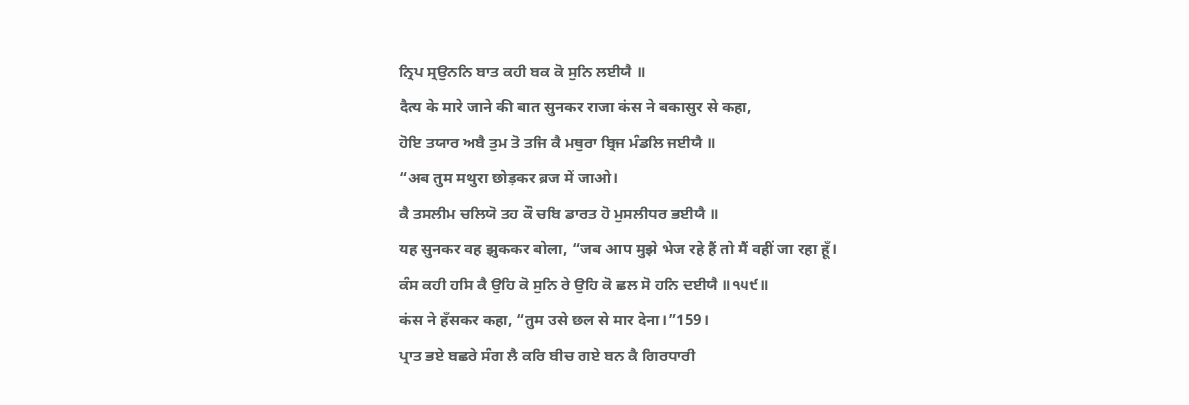ਨ੍ਰਿਪ ਸ੍ਰਉਨਨਿ ਬਾਤ ਕਹੀ ਬਕ ਕੋ ਸੁਨਿ ਲਈਯੈ ॥
दैत्य के मारे जाने की बात सुनकर राजा कंस ने बकासुर से कहा,
ਹੋਇ ਤਯਾਰ ਅਬੈ ਤੁਮ ਤੋ ਤਜਿ ਕੈ ਮਥੁਰਾ ਬ੍ਰਿਜ ਮੰਡਲਿ ਜਈਯੈ ॥
“अब तुम मथुरा छोड़कर ब्रज में जाओ।
ਕੈ ਤਸਲੀਮ ਚਲਿਯੋ ਤਹ ਕੌ ਚਬਿ ਡਾਰਤ ਹੋ ਮੁਸਲੀਧਰ ਭਈਯੈ ॥
यह सुनकर वह झुककर बोला, “जब आप मुझे भेज रहे हैं तो मैं वहीं जा रहा हूँ।
ਕੰਸ ਕਹੀ ਹਸਿ ਕੈ ਉਹਿ ਕੋ ਸੁਨਿ ਰੇ ਉਹਿ ਕੋ ਛਲ ਸੋ ਹਨਿ ਦਈਯੈ ॥੧੫੯॥
कंस ने हँसकर कहा, “तुम उसे छल से मार देना।”159।
ਪ੍ਰਾਤ ਭਏ ਬਛਰੇ ਸੰਗ ਲੈ ਕਰਿ ਬੀਚ ਗਏ ਬਨ ਕੈ ਗਿਰਧਾਰੀ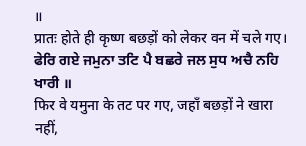॥
प्रातः होते ही कृष्ण बछड़ों को लेकर वन में चले गए।
ਫੇਰਿ ਗਏ ਜਮੁਨਾ ਤਟਿ ਪੈ ਬਛਰੇ ਜਲ ਸੁਧ ਅਚੈ ਨਹਿ ਖਾਰੀ ॥
फिर वे यमुना के तट पर गए, जहाँ बछड़ों ने खारा नहीं,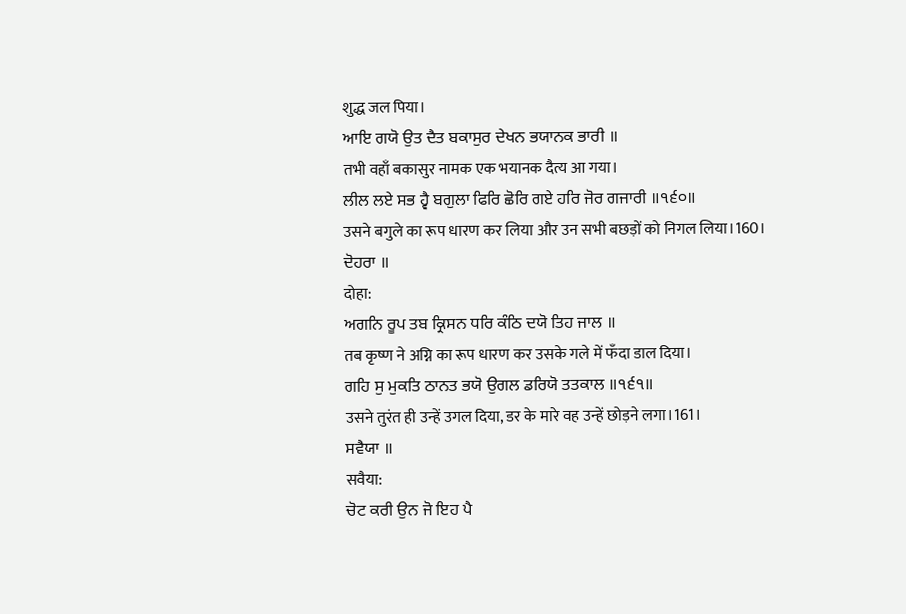शुद्ध जल पिया।
ਆਇ ਗਯੋ ਉਤ ਦੈਤ ਬਕਾਸੁਰ ਦੇਖਨ ਭਯਾਨਕ ਭਾਰੀ ॥
तभी वहाँ बकासुर नामक एक भयानक दैत्य आ गया।
ਲੀਲ ਲਏ ਸਭ ਹ੍ਵੈ ਬਗੁਲਾ ਫਿਰਿ ਛੋਰਿ ਗਏ ਹਰਿ ਜੋਰ ਗਜਾਰੀ ॥੧੬੦॥
उसने बगुले का रूप धारण कर लिया और उन सभी बछड़ों को निगल लिया।160।
ਦੋਹਰਾ ॥
दोहा:
ਅਗਨਿ ਰੂਪ ਤਬ ਕ੍ਰਿਸਨ ਧਰਿ ਕੰਠਿ ਦਯੋ ਤਿਹ ਜਾਲ ॥
तब कृष्ण ने अग्नि का रूप धारण कर उसके गले में फँदा डाल दिया।
ਗਹਿ ਸੁ ਮੁਕਤਿ ਠਾਨਤ ਭਯੋ ਉਗਲ ਡਰਿਯੋ ਤਤਕਾਲ ॥੧੬੧॥
उसने तुरंत ही उन्हें उगल दिया, डर के मारे वह उन्हें छोड़ने लगा।161।
ਸਵੈਯਾ ॥
सवैया:
ਚੋਟ ਕਰੀ ਉਨ ਜੋ ਇਹ ਪੈ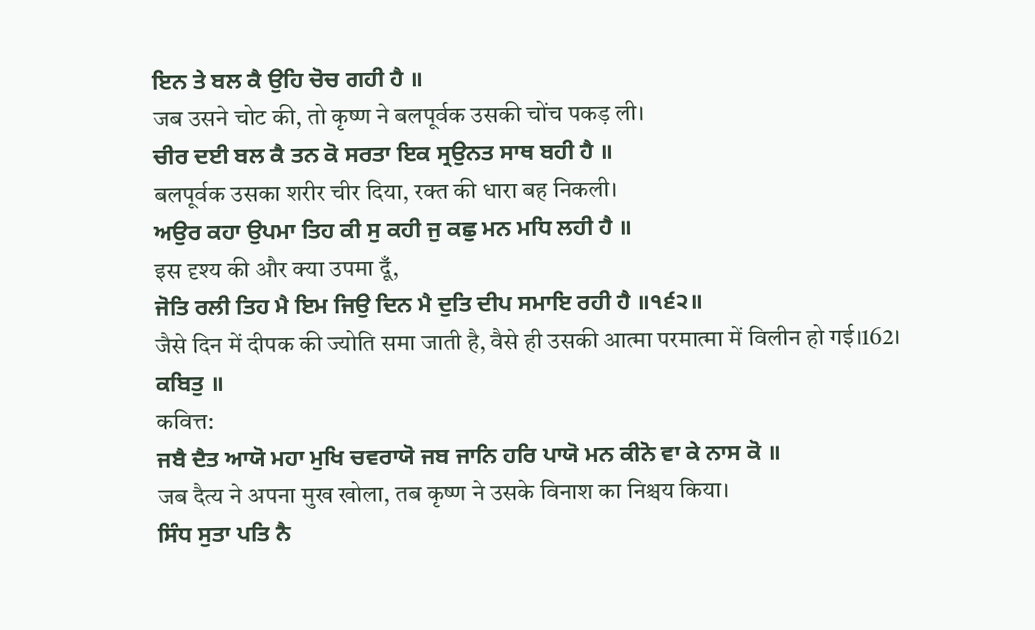ਇਨ ਤੇ ਬਲ ਕੈ ਉਹਿ ਚੋਚ ਗਹੀ ਹੈ ॥
जब उसने चोट की, तो कृष्ण ने बलपूर्वक उसकी चोंच पकड़ ली।
ਚੀਰ ਦਈ ਬਲ ਕੈ ਤਨ ਕੋ ਸਰਤਾ ਇਕ ਸ੍ਰਉਨਤ ਸਾਥ ਬਹੀ ਹੈ ॥
बलपूर्वक उसका शरीर चीर दिया, रक्त की धारा बह निकली।
ਅਉਰ ਕਹਾ ਉਪਮਾ ਤਿਹ ਕੀ ਸੁ ਕਹੀ ਜੁ ਕਛੁ ਮਨ ਮਧਿ ਲਹੀ ਹੈ ॥
इस दृश्य की और क्या उपमा दूँ,
ਜੋਤਿ ਰਲੀ ਤਿਹ ਮੈ ਇਮ ਜਿਉ ਦਿਨ ਮੈ ਦੁਤਿ ਦੀਪ ਸਮਾਇ ਰਹੀ ਹੈ ॥੧੬੨॥
जैसे दिन में दीपक की ज्योति समा जाती है, वैसे ही उसकी आत्मा परमात्मा में विलीन हो गई।162।
ਕਬਿਤੁ ॥
कवित्त:
ਜਬੈ ਦੈਤ ਆਯੋ ਮਹਾ ਮੁਖਿ ਚਵਰਾਯੋ ਜਬ ਜਾਨਿ ਹਰਿ ਪਾਯੋ ਮਨ ਕੀਨੋ ਵਾ ਕੇ ਨਾਸ ਕੋ ॥
जब दैत्य ने अपना मुख खोला, तब कृष्ण ने उसके विनाश का निश्चय किया।
ਸਿੰਧ ਸੁਤਾ ਪਤਿ ਨੈ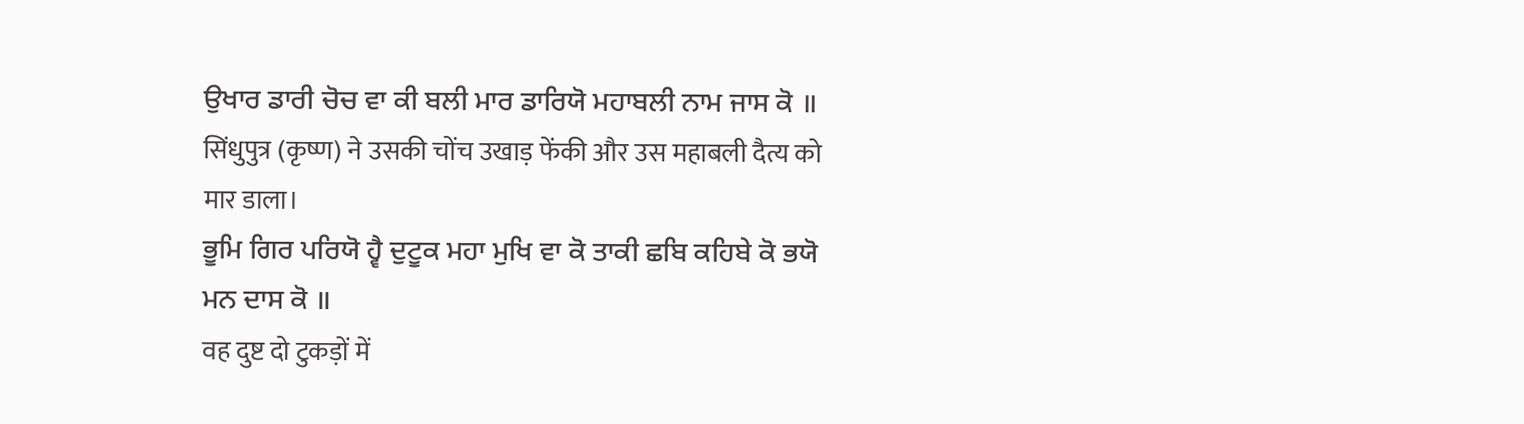ਉਖਾਰ ਡਾਰੀ ਚੋਚ ਵਾ ਕੀ ਬਲੀ ਮਾਰ ਡਾਰਿਯੋ ਮਹਾਬਲੀ ਨਾਮ ਜਾਸ ਕੋ ॥
सिंधुपुत्र (कृष्ण) ने उसकी चोंच उखाड़ फेंकी और उस महाबली दैत्य को मार डाला।
ਭੂਮਿ ਗਿਰ ਪਰਿਯੋ ਹ੍ਵੈ ਦੁਟੂਕ ਮਹਾ ਮੁਖਿ ਵਾ ਕੋ ਤਾਕੀ ਛਬਿ ਕਹਿਬੇ ਕੋ ਭਯੋ ਮਨ ਦਾਸ ਕੋ ॥
वह दुष्ट दो टुकड़ों में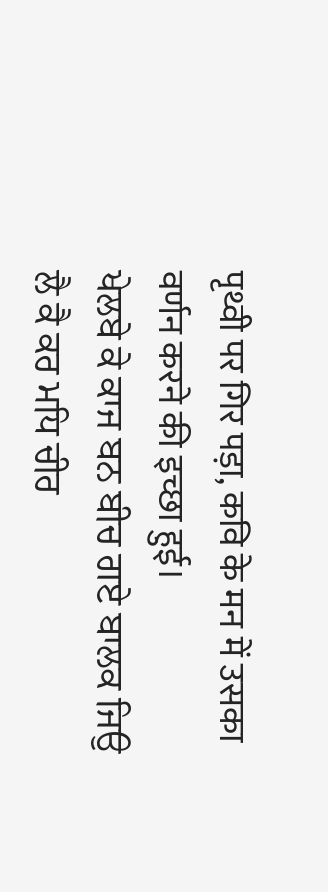पृथ्वी पर गिर पड़ा, कवि के मन में उसका वर्णन करने की इच्छा हुई।
ਖੇਲਬੇ ਕੇ ਕਾਜ ਬਨ ਬੀਚ ਗਏ ਬਾਲਕ ਜਿਉ ਲੈ ਕੈ ਕਰ ਮਧਿ ਚੀਰ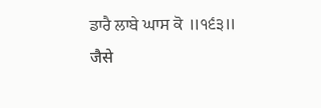ਡਾਰੈ ਲਾਬੇ ਘਾਸ ਕੋ ॥੧੬੩॥
जैसे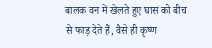बालक वन में खेलते हुए घास को बीच से फाड़ देते हैं, वैसे ही कृष्ण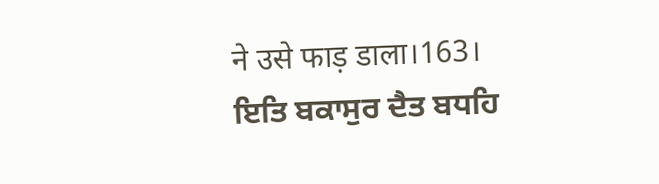ने उसे फाड़ डाला।163।
ਇਤਿ ਬਕਾਸੁਰ ਦੈਤ ਬਧਹਿ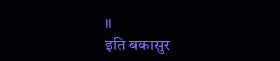॥
इति बकासुर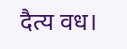दैत्य वध।